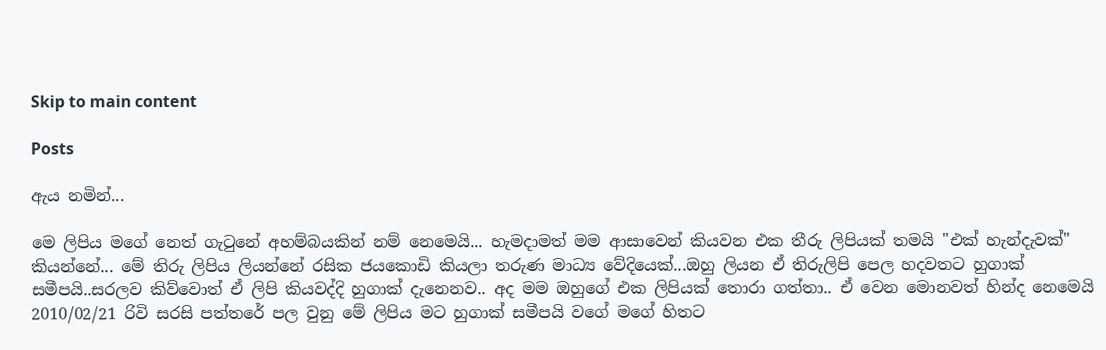Skip to main content

Posts

ඇය නමින්...

මෙ ලිපිය මගේ නෙත් ගැටුනේ අහම්බයකින් නම් නෙමෙයි... හැමදාමත් මම ආසාවෙන් කියවන එක තීරු ලිපියක් තමයි "එක් හැන්දැවක්" කියන්නේ... මේ තිරු ලිපිය ලියන්නේ රසික ජයකොඩි කියලා තරුණ මාධ්‍ය වේදියෙක්...ඔහු ලියන ඒ තිරුලිපි පෙල හදවතට හුගාක් සමීපයි..සරලව කිව්වොත් ඒ ලිපි කියවද්දි හුගාක් දැනෙනව.. අද මම ඔහුගේ එක ලිපියක් තොරා ගත්තා.. ඒ වෙන මොනවත් හින්ද නෙමෙයි 2010/02/21 රිවි සරසි පත්තරේ පල වුනු මේ ලිපිය මට හුගාක් සමීපයි වගේ මගේ හිතට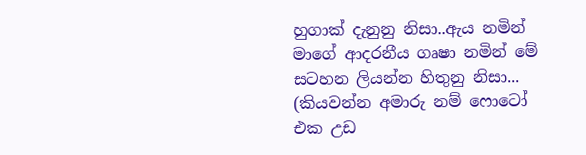හුගාක් දැනුනු නිසා..ඇය නමින් මාගේ ආදරනීය ගෘෂා නමින් මේ සටහන ලියන්න හිතුනු නිසා... (කියවන්න අමාරු නම් ෆොටෝ එක උඩ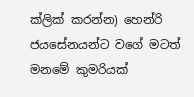ක්ලික් කරන්න) හෙන්රි ජයසේනයන්ට වගේ මටත් මනමේ කුමරියක්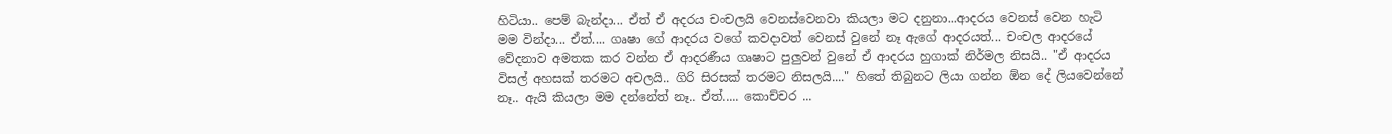හිටියා.. පෙම් බැන්දා... ඒත් ඒ අදරය චංචලයි වෙනස්වෙනවා කියලා මට දනුනා...ආදරය වෙනස් වෙන හැටි මම වින්දා... ඒත්.... ගෘෂා ගේ ආදරය වගේ කවදාවත් වෙනස් වුනේ නෑ ඇගේ ආදරයත්... චංචල ආදරයේ වේදනාව අමතක කර වන්න ඒ ආදරණීය ගෘෂාට පුලුවන් වුනේ ඒ ආදරය හුගාක් නිර්මල නිසයි.. "ඒ ආදරය විසල් අහසක් තරමට අචලයි.. ගිරි සිරසක් තරමට නිසලයි...." හිතේ තිබුනට ලියා ගන්න ඕන දේ ලියවෙන්නේ නෑ.. ඇයි කියලා මම දන්නේත් නෑ.. ඒත්..... කොච්චර ...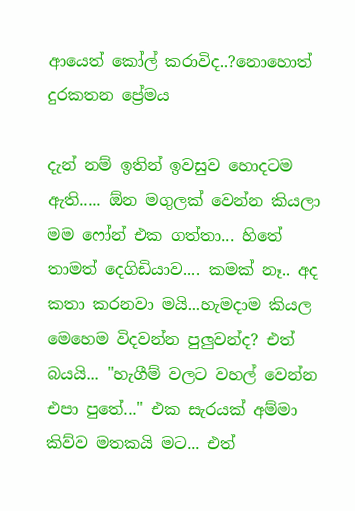ආයෙත් කෝල් කරාවිද..?නොහොත් දුරකතන ප්‍රේමය

දැන් නම් ඉතින් ඉවසුව හොදටම ඇති..... ඕන මගුලක් වෙන්න කියලා මම ෆෝන් එක ගත්තා... හිතේ තාමත් දෙගිඩියාව.... කමක් නෑ.. අද කතා කරනවා මයි...හැමදාම කියල මෙහෙම විදවන්න පුලුවන්ද? එත් බයයි... "හැගීම් වලට වහල් වෙන්න එපා පුතේ..." එක සැරයක් අම්මා කිව්ව මතකයි මට... එත්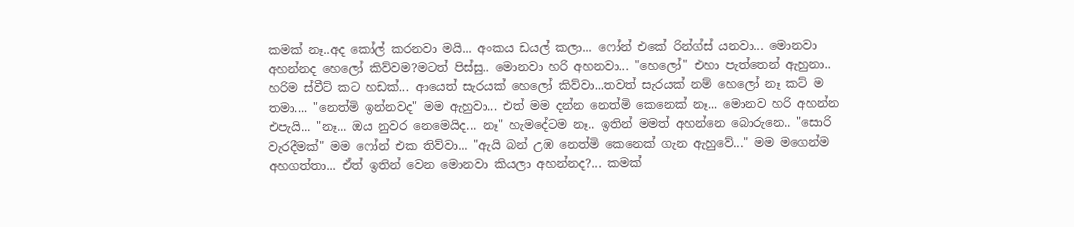කමක් නෑ..අද කෝල් කරනවා මයි... අංකය ඩයල් කලා... ෆෝන් එකේ රින්ග්ස් යනවා... මොනවා අහන්නද හෙලෝ කිව්වම?මටත් පිස්සු.. මොනවා හරි අහනවා... "හෙලෝ" එහා පැත්තෙන් ඇහුනා.. හරිම ස්වීට් කට හඩක්... ආයෙත් සැරයක් හෙලෝ කිව්වා...තවත් සැරයක් නම් හෙලෝ නෑ කට් ම තමා.... "නෙත්මි ඉන්නවද" මම ඇහුවා... එත් මම දන්න නෙත්මි කෙනෙක් නෑ... මොනව හරි අහන්න එපැයි... "නෑ... ඔය නුවර නෙමෙයිද... නෑ" හැමදේටම නෑ.. ඉතින් මමත් අහන්නෙ බොරුනෙ.. "සොරි වැරදීමක්" මම ෆෝන් එක තිව්වා... "ඇයි බන් උඹ නෙත්මි කෙනෙක් ගැන ඇහුවේ..." මම මගෙන්ම අහගත්තා... ඒත් ඉතින් වෙන මොනවා කියලා අහන්නද?... කමක්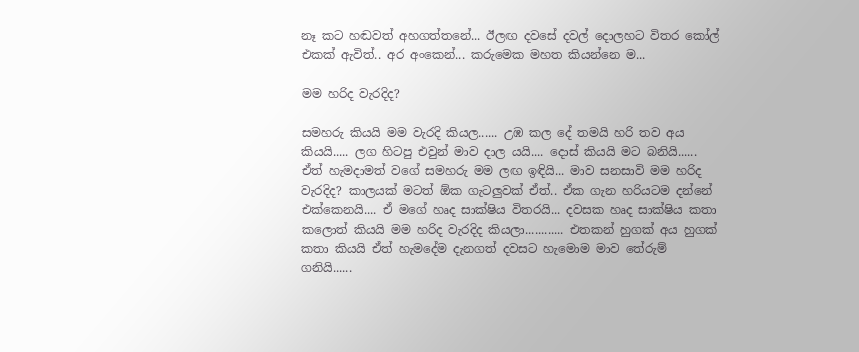නෑ කට හඬවත් අහගත්තනේ... ඊලඟ දවසේ දවල් දොලහට විතර කෝල් එකක් ඇවිත්.. අර අංකෙන්... කරුමෙක මහත කියන්නෙ ම...

මම හරිද වැරදිද?

සමහරු කියයි මම වැරදි කියල...... උඹ කල දේ තමයි හරි තව අය කියයි..... ලග හිටපු එවුන් මාව දාල යයි.... දොස් කියයි මට බනියි...... ඒත් හැමදාමත් වගේ සමහරු මම ලඟ ඉඳියි... මාව සනසාවි මම හරිද වැරදිද? කාලයක් මටත් ඕක ගැටලුවක් ඒත්.. ඒක ගැන හරියටම දන්නේ එක්කෙනයි.... ඒ මගේ හෘද සාක්ෂිය විතරයි... දවසක හෘද සාක්ෂිය කතා කලොත් කියයි මම හරිද වැරදිද කියලා............ එතකන් හුගක් අය හුගක් කතා කියයි ඒත් හැමදේම දැනගත් දවසට හැමොම මාව තේරුම් ගනියි......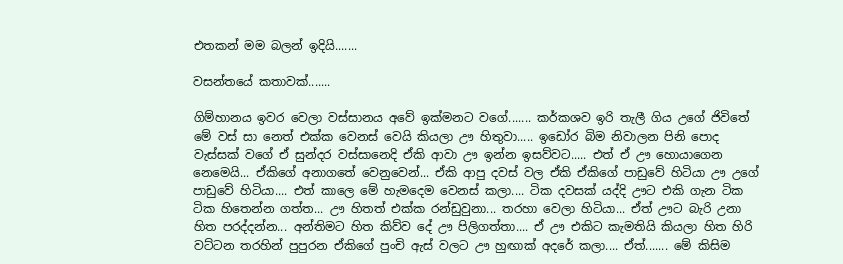එතකන් මම බලන් ඉදියි.......

වසන්තයේ කතාවක්.......

ගිම්හානය ඉවර වෙලා වස්සානය අවේ ඉක්මනට වගේ....... කර්කශව ඉරි තැලී ගිය උගේ ජිවිතේ මේ වස් සා නෙත් එක්ක වෙනස් වෙයි කියලා ඌ හිතුවා..... ඉඩෝර බිම නිවාලන පිනි පොද වැස්සක් වගේ ඒ සුන්දර වස්සානෙදි ඒකි ආවා ඌ ඉන්න ඉසව්වට..... එත් ඒ ඌ හොයාගෙන නෙමෙයි... ඒකිගේ අනාගතේ වෙනුවෙන්... ඒකි ආපු දවස් වල ඒකි ඒකිගේ පාඩුවේ හිටියා ඌ උගේ පාඩුවේ හිටියා.... එත් කාලෙ මේ හැමදෙම වෙනස් කලා.... ටික දවසක් යද්දි ඌට එකි ගැන ටික ටික හිතෙන්න ගත්ත... ඌ හිතත් එක්ක රන්ඩුවුනා... තරහා වෙලා හිටියා... ඒත් ඌට බැරි උනා හිත පරද්දන්න... අන්තිමට හිත කිව්ව දේ ඌ පිලිගත්තා.... ඒ ඌ එකිට කැමතියි කියලා හිත හිරි වට්ටන තරහින් පුපුරන ඒකිගේ පුංචි ඇස් වලට ඌ හුඟාක් අදරේ කලා.... ඒත්....... මේ කිසිම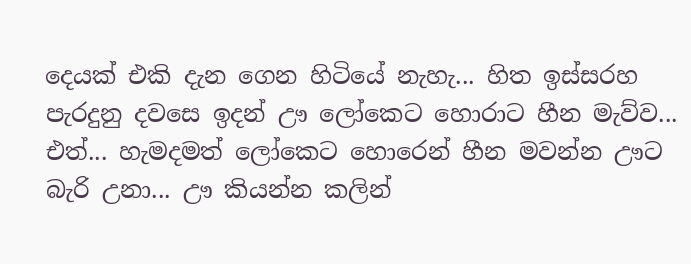දෙයක් එකි දැන ගෙන හිටියේ නැහැ... හිත ඉස්සරහ පැරදුනු දවසෙ ඉදන් ඌ ලෝකෙට හොරාට හීන මැව්ව... එත්... හැමදමත් ලෝකෙට හොරෙන් හීන මවන්න ඌට බැරි උනා... ඌ කියන්න කලින්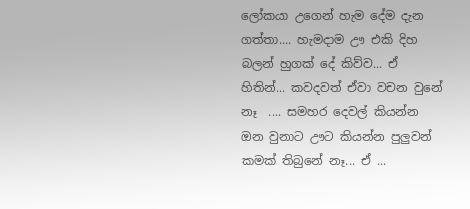ලෝකයා උගෙන් හැම දේම දැන ගත්තා.... හැමදාම ඌ එකි දිහ බලන් හුගක් දේ කිව්ව... ඒ හිතින්... කවදවත් ඒවා වචන වුනේ    නෑ  .... සමහර දෙවල් කියන්න ඔන වුනාට ඌට කියන්න පුලුවන් කමක් තිබුනේ නෑ... ඒ ...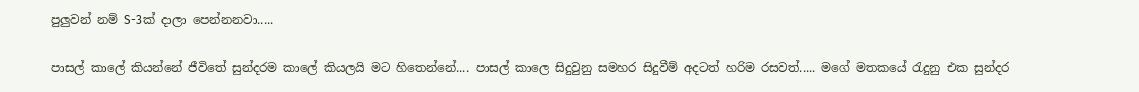පුලුවන් නම් S-3ක් දාලා පෙන්නනවා.....

පාසල් කාලේ කියන්නේ ජීවිතේ සුන්දරම කාලේ කියලයි මට හිතෙන්නේ.... පාසල් කාලෙ සිදුවුනු සමහර සිදුවීම් අදටත් හරිම රසවත්..... මගේ මතකයේ රැදුනු එක සුන්දර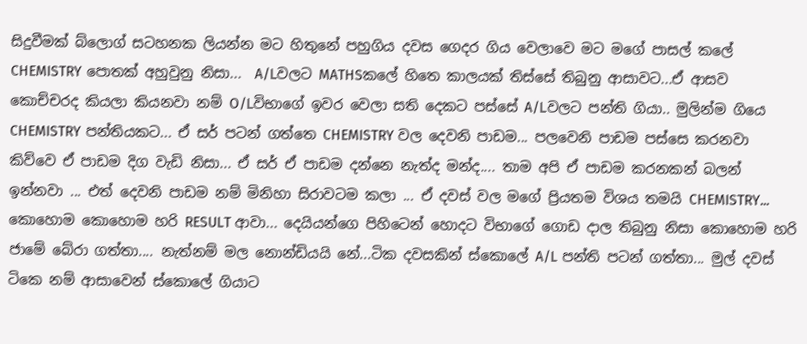සිදුවීමක් බ්ලොග් සටහනක ලියන්න මට හිතුනේ පහුගිය දවස ගෙදර ගිය වෙලාවෙ මට මගේ පාසල් කලේ CHEMISTRY පොතක් අහුවුනු නිසා...  A/Lවලට MATHSකලේ හිතෙ කාලයක් තිස්සේ තිබුනු ආසාවට...ඒ ආසව කොච්චරද කියලා කියනවා නම් O/Lවිභාගේ ඉවර වෙලා සති දෙකට පස්සේ A/Lවලට පන්ති ගියා.. මුලින්ම ගියෙ CHEMISTRY පන්තියකට... ඒ සර් පටන් ගත්තෙ CHEMISTRY වල දෙවනි පාඩම... පලවෙනි පාඩම පස්සෙ කරනවා කිව්වෙ ඒ පාඩම දිග වැඩි නිසා... ඒ සර් ඒ පාඩම දන්නෙ නැත්ද මන්ද.... තාම අපි ඒ පාඩම කරනකන් බලන් ඉන්නවා ... එත් දෙවනි පාඩම නම් මිනිහා සිරාවටම කලා ... ඒ දවස් වල මගේ ප්‍රියතම විශය තමයි CHEMISTRY... කොහොම කොහොම හරි RESULT ආවා... දෙයියන්ගෙ පිහිටෙන් හොදට විභාගේ ගොඩ දාල තිබුනු නිසා කොහොම හරි ජාමේ බේරා ගත්තා.... නැත්නම් මල නොන්ඩියයි නේ...ටික දවසකින් ස්කොලේ A/L පන්ති පටන් ගත්තා... මුල් දවස් ටිකෙ නම් ආසාවෙන් ස්කොලේ ගියාට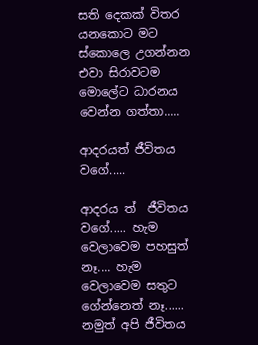සති දෙකක් විතර යනකොට මට ස්කොලෙ උගන්නන එවා සිරාවටම මොලේට ධාරනය වෙන්න ගත්තා.....

ආදරයත් ජීවිතය වගේ.....

ආදරය ත්  ජීවිතය වගේ..... හැම වෙලාවෙම පහසුත් නෑ.... හැම වෙලාවෙම සතුට ගේන්නෙත් නෑ...... නමුත් අපි ජීවිතය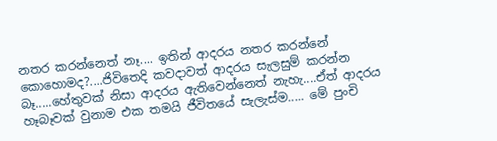නතර කරන්නෙත් නෑ.... ඉතින් ආදරය නතර කරන්නේ කොහොමද?....ජිවිතෙදි කවදාවත් ආදරය සැලසුම් කරන්න බෑ.....හේතුවක් නිසා ආදරය ඇතිවෙන්නෙත් නැහැ....ඒත් ආදරය හෑබෑවක් වුනාම එක තමයි ජීවිතයේ සැලැස්ම..... මේ පුංචි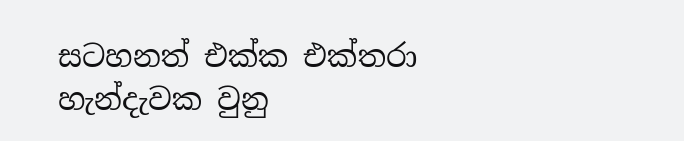සටහනත් එක්ක එක්තරා හැන්දැවක වුනු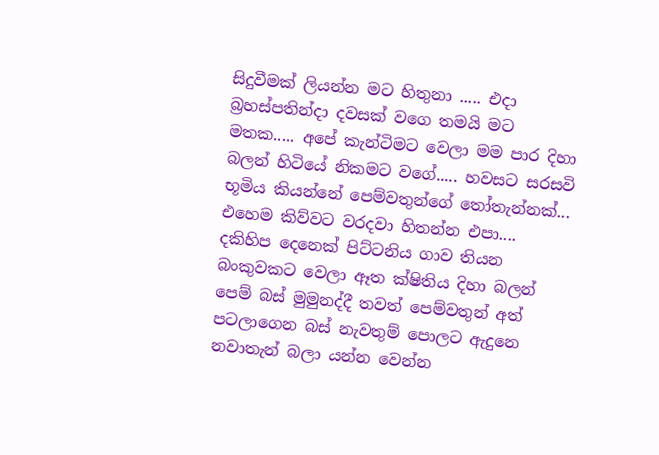සිදුවීමක් ලියන්න මට හිතුනා ..... එදා බ්‍රහස්පතින්දා දවසක් වගෙ තමයි මට මතක..... අපේ කැන්ටිමට වෙලා මම පාර දිහා බලන් හිටියේ නිකමට වගේ..... හවසට සරසවි භූමිය කියන්නේ පෙම්වතුන්ගේ තෝතැන්නක්... එහෙම කිව්වට වරදවා හිතන්න එපා.... දකිහිප දෙනෙක් පිට්ටනිය ගාව තියන බංකුවකට වෙලා ඈත ක්ෂිතිය දිහා බලන් පෙම් බස් මුමුනද්දී තවත් පෙම්වතුන් අත් පටලාගෙන බස් නැවතුම් පොලට ඇදුනෙ නවාතැන් බලා යන්න වෙන්න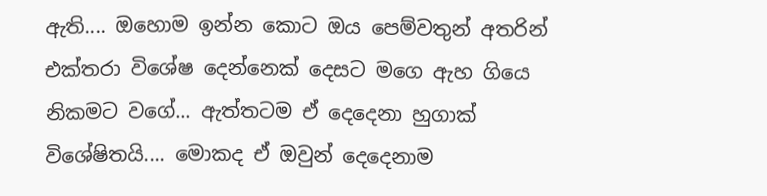ඇති.... ඔහොම ඉන්න කොට ඔය පෙම්වතුන් අතරින් එක්තරා විශේෂ දෙන්නෙක් දෙසට මගෙ ඇහ ගියෙ නිකමට වගේ... ඇත්තටම ඒ දෙදෙනා හුගාක් විශේෂිතයි.... මොකද ඒ ඔවුන් දෙදෙනාම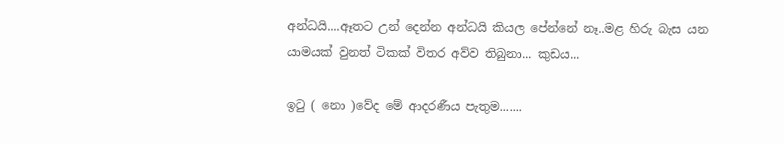අන්ධයි....ඈතට උන් දෙන්න අන්ධයි කියල පේන්නේ නෑ..මළ හිරු බැස යන යාමයක් වුනත් ටිකක් විතර අව්ව තිබුනා... කුඩය...

ඉටු ( නො )වේද මේ ආදරණීය පැතුම.......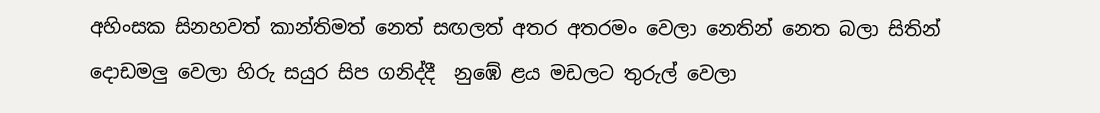අහිංසක සිනහවත් කාන්තිමත් නෙත් සඟලත් අතර අතරමං වෙලා නෙතින් නෙත බලා සිතින් දොඩමලු වෙලා හිරු සයුර සිප ගනිද්දී  නුඹේ ළය මඩලට තුරුල් වෙලා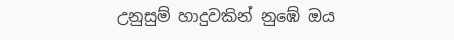උනුසුම් හාදුවකින් නුඹේ ඔය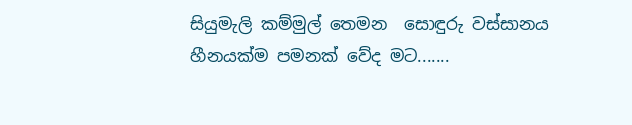සියුමැලි කම්මුල් තෙමන  සොඳුරු වස්සානය හීනයක්ම පමනක් වේද මට.......